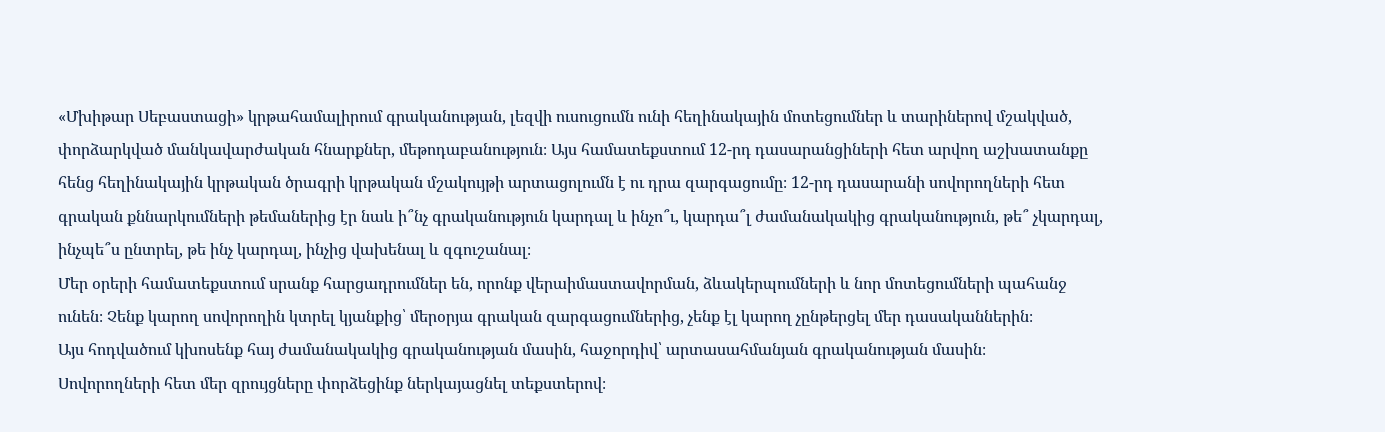«Մխիթար Սեբաստացի» կրթահամալիրում գրականության, լեզվի ուսուցումն ունի հեղինակային մոտեցումներ և տարիներով մշակված, փորձարկված մանկավարժական հնարքներ, մեթոդաբանություն։ Այս համատեքստում 12-րդ դասարանցիների հետ արվող աշխատանքը հենց հեղինակային կրթական ծրագրի կրթական մշակույթի արտացոլումն է ու դրա զարգացումը։ 12-րդ դասարանի սովորողների հետ գրական քննարկումների թեմաներից էր նաև ի՞նչ գրականություն կարդալ և ինչո՞ւ, կարդա՞լ ժամանակակից գրականություն, թե՞ չկարդալ, ինչպե՞ս ընտրել, թե ինչ կարդալ, ինչից վախենալ և զգուշանալ։
Մեր օրերի համատեքստում սրանք հարցադրումներ են, որոնք վերաիմաստավորման, ձևակերպումների և նոր մոտեցումների պահանջ ունեն։ Չենք կարող սովորողին կտրել կյանքից՝ մերօրյա գրական զարգացումներից, չենք էլ կարող չընթերցել մեր դասականներին։
Այս հոդվածում կխոսենք հայ ժամանակակից գրականության մասին, հաջորդիվ՝ արտասահմանյան գրականության մասին։
Սովորողների հետ մեր զրույցները փորձեցինք ներկայացնել տեքստերով։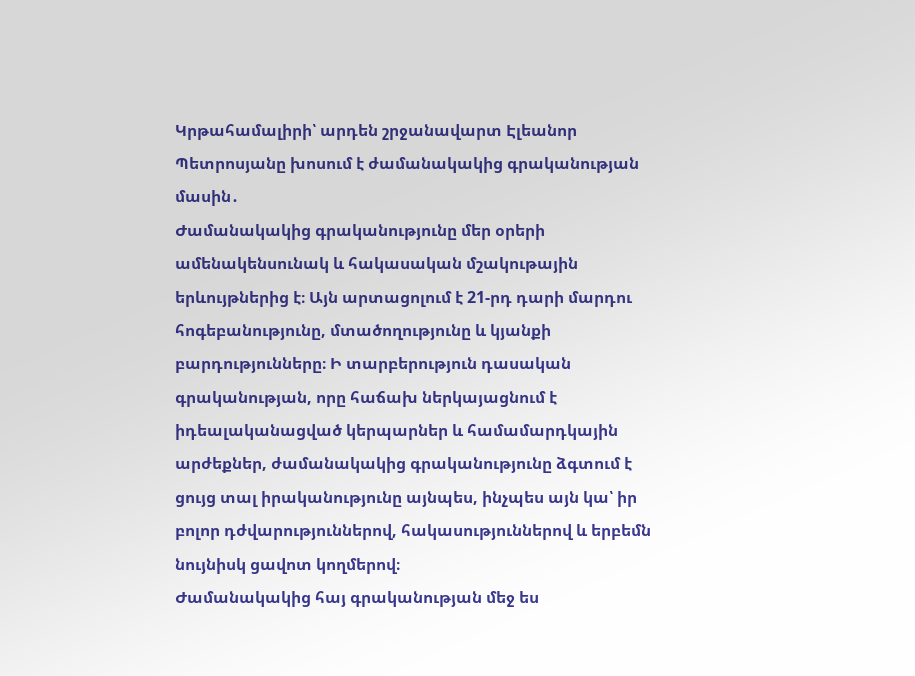Կրթահամալիրի՝ արդեն շրջանավարտ Էլեանոր Պետրոսյանը խոսում է ժամանակակից գրականության մասին․
Ժամանակակից գրականությունը մեր օրերի ամենակենսունակ և հակասական մշակութային երևույթներից է։ Այն արտացոլում է 21-րդ դարի մարդու հոգեբանությունը, մտածողությունը և կյանքի բարդությունները։ Ի տարբերություն դասական գրականության, որը հաճախ ներկայացնում է իդեալականացված կերպարներ և համամարդկային արժեքներ, ժամանակակից գրականությունը ձգտում է ցույց տալ իրականությունը այնպես, ինչպես այն կա՝ իր բոլոր դժվարություններով, հակասություններով և երբեմն նույնիսկ ցավոտ կողմերով։
Ժամանակակից հայ գրականության մեջ ես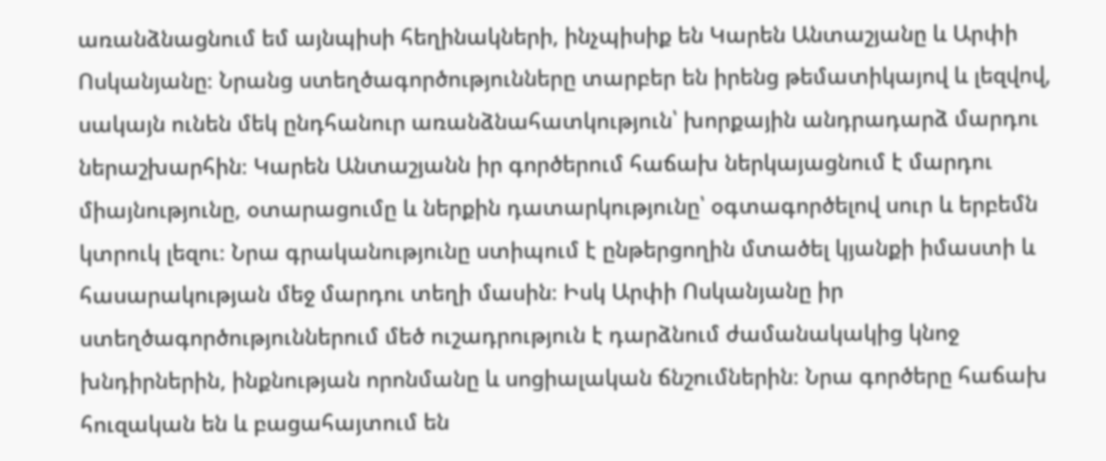առանձնացնում եմ այնպիսի հեղինակների, ինչպիսիք են Կարեն Անտաշյանը և Արփի Ոսկանյանը։ Նրանց ստեղծագործությունները տարբեր են իրենց թեմատիկայով և լեզվով, սակայն ունեն մեկ ընդհանուր առանձնահատկություն՝ խորքային անդրադարձ մարդու ներաշխարհին։ Կարեն Անտաշյանն իր գործերում հաճախ ներկայացնում է մարդու միայնությունը, օտարացումը և ներքին դատարկությունը՝ օգտագործելով սուր և երբեմն կտրուկ լեզու։ Նրա գրականությունը ստիպում է ընթերցողին մտածել կյանքի իմաստի և հասարակության մեջ մարդու տեղի մասին։ Իսկ Արփի Ոսկանյանը իր ստեղծագործություններում մեծ ուշադրություն է դարձնում ժամանակակից կնոջ խնդիրներին, ինքնության որոնմանը և սոցիալական ճնշումներին։ Նրա գործերը հաճախ հուզական են և բացահայտում են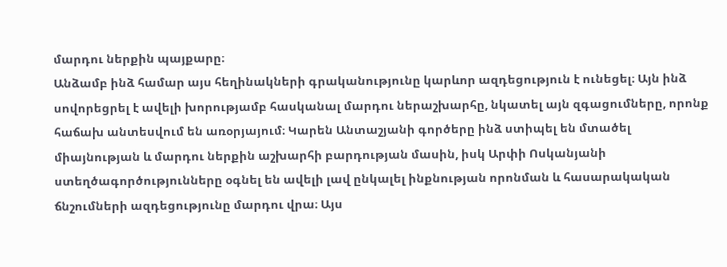մարդու ներքին պայքարը։
Անձամբ ինձ համար այս հեղինակների գրականությունը կարևոր ազդեցություն է ունեցել։ Այն ինձ սովորեցրել է ավելի խորությամբ հասկանալ մարդու ներաշխարհը, նկատել այն զգացումները, որոնք հաճախ անտեսվում են առօրյայում։ Կարեն Անտաշյանի գործերը ինձ ստիպել են մտածել միայնության և մարդու ներքին աշխարհի բարդության մասին, իսկ Արփի Ոսկանյանի ստեղծագործությունները օգնել են ավելի լավ ընկալել ինքնության որոնման և հասարակական ճնշումների ազդեցությունը մարդու վրա։ Այս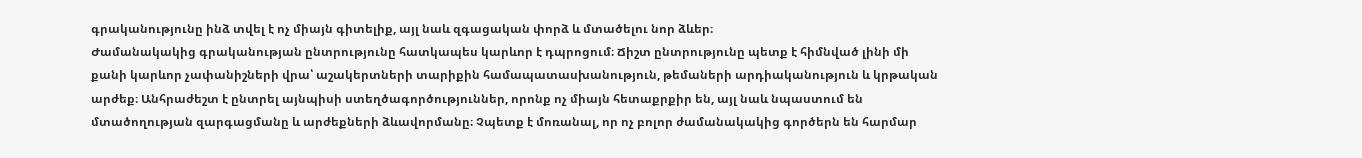գրականությունը ինձ տվել է ոչ միայն գիտելիք, այլ նաև զգացական փորձ և մտածելու նոր ձևեր։
Ժամանակակից գրականության ընտրությունը հատկապես կարևոր է դպրոցում։ Ճիշտ ընտրությունը պետք է հիմնված լինի մի քանի կարևոր չափանիշների վրա՝ աշակերտների տարիքին համապատասխանություն, թեմաների արդիականություն և կրթական արժեք։ Անհրաժեշտ է ընտրել այնպիսի ստեղծագործություններ, որոնք ոչ միայն հետաքրքիր են, այլ նաև նպաստում են մտածողության զարգացմանը և արժեքների ձևավորմանը։ Չպետք է մոռանալ, որ ոչ բոլոր ժամանակակից գործերն են հարմար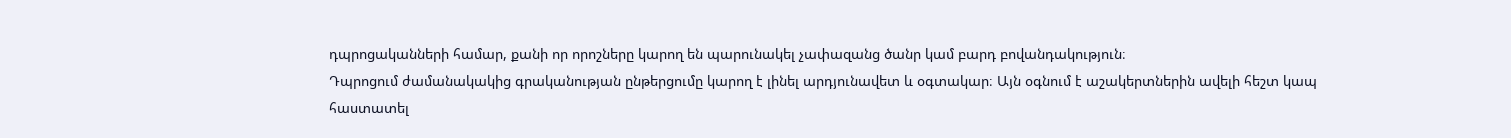դպրոցականների համար, քանի որ որոշները կարող են պարունակել չափազանց ծանր կամ բարդ բովանդակություն։
Դպրոցում ժամանակակից գրականության ընթերցումը կարող է լինել արդյունավետ և օգտակար։ Այն օգնում է աշակերտներին ավելի հեշտ կապ հաստատել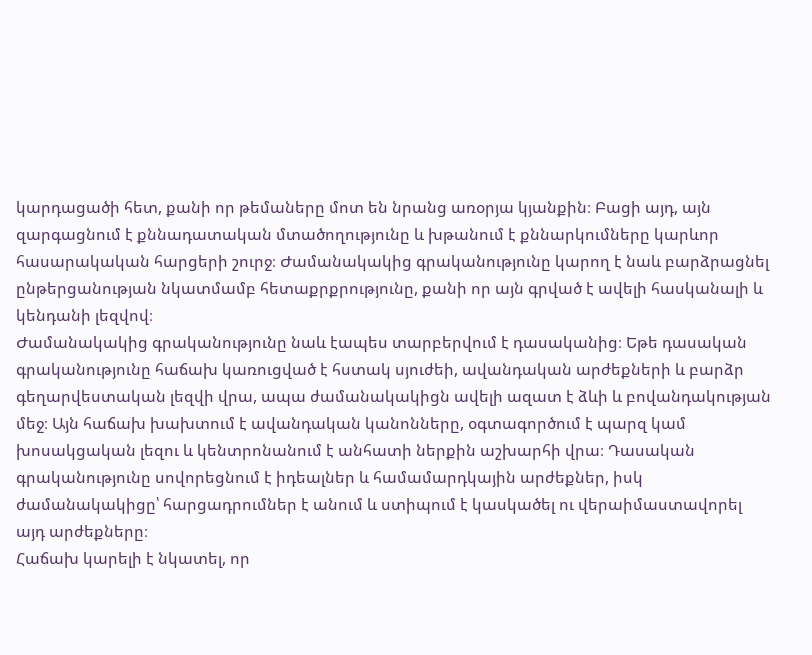կարդացածի հետ, քանի որ թեմաները մոտ են նրանց առօրյա կյանքին։ Բացի այդ, այն զարգացնում է քննադատական մտածողությունը և խթանում է քննարկումները կարևոր հասարակական հարցերի շուրջ։ Ժամանակակից գրականությունը կարող է նաև բարձրացնել ընթերցանության նկատմամբ հետաքրքրությունը, քանի որ այն գրված է ավելի հասկանալի և կենդանի լեզվով։
Ժամանակակից գրականությունը նաև էապես տարբերվում է դասականից։ Եթե դասական գրականությունը հաճախ կառուցված է հստակ սյուժեի, ավանդական արժեքների և բարձր գեղարվեստական լեզվի վրա, ապա ժամանակակիցն ավելի ազատ է ձևի և բովանդակության մեջ։ Այն հաճախ խախտում է ավանդական կանոնները, օգտագործում է պարզ կամ խոսակցական լեզու և կենտրոնանում է անհատի ներքին աշխարհի վրա։ Դասական գրականությունը սովորեցնում է իդեալներ և համամարդկային արժեքներ, իսկ ժամանակակիցը՝ հարցադրումներ է անում և ստիպում է կասկածել ու վերաիմաստավորել այդ արժեքները։
Հաճախ կարելի է նկատել, որ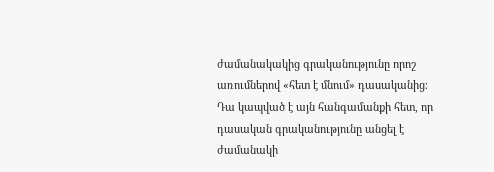ժամանակակից գրականությունը որոշ առումներով «հետ է մնում» դասականից։ Դա կապված է այն հանգամանքի հետ, որ դասական գրականությունը անցել է ժամանակի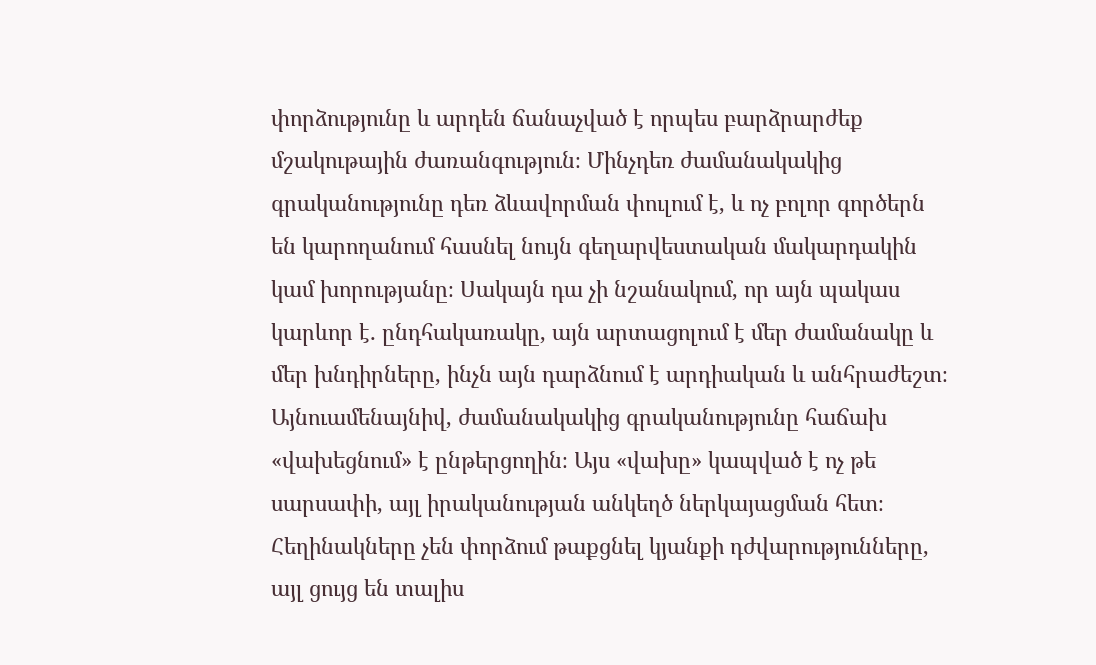փորձությունը և արդեն ճանաչված է որպես բարձրարժեք մշակութային ժառանգություն։ Մինչդեռ ժամանակակից գրականությունը դեռ ձևավորման փուլում է, և ոչ բոլոր գործերն են կարողանում հասնել նույն գեղարվեստական մակարդակին կամ խորությանը։ Սակայն դա չի նշանակում, որ այն պակաս կարևոր է․ ընդհակառակը, այն արտացոլում է մեր ժամանակը և մեր խնդիրները, ինչն այն դարձնում է արդիական և անհրաժեշտ։
Այնուամենայնիվ, ժամանակակից գրականությունը հաճախ «վախեցնում» է ընթերցողին։ Այս «վախը» կապված է ոչ թե սարսափի, այլ իրականության անկեղծ ներկայացման հետ։ Հեղինակները չեն փորձում թաքցնել կյանքի դժվարությունները, այլ ցույց են տալիս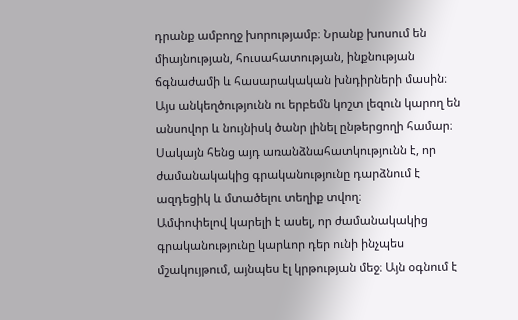դրանք ամբողջ խորությամբ։ Նրանք խոսում են միայնության, հուսահատության, ինքնության ճգնաժամի և հասարակական խնդիրների մասին։ Այս անկեղծությունն ու երբեմն կոշտ լեզուն կարող են անսովոր և նույնիսկ ծանր լինել ընթերցողի համար։ Սակայն հենց այդ առանձնահատկությունն է, որ ժամանակակից գրականությունը դարձնում է ազդեցիկ և մտածելու տեղիք տվող։
Ամփոփելով կարելի է ասել, որ ժամանակակից գրականությունը կարևոր դեր ունի ինչպես մշակույթում, այնպես էլ կրթության մեջ։ Այն օգնում է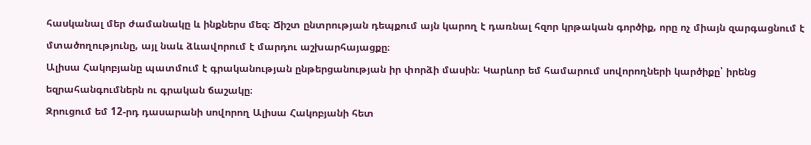հասկանալ մեր ժամանակը և ինքներս մեզ։ Ճիշտ ընտրության դեպքում այն կարող է դառնալ հզոր կրթական գործիք, որը ոչ միայն զարգացնում է մտածողությունը, այլ նաև ձևավորում է մարդու աշխարհայացքը։
Ալիսա Հակոբյանը պատմում է գրականության ընթերցանության իր փորձի մասին։ Կարևոր եմ համարում սովորողների կարծիքը՝ իրենց եզրահանգումներն ու գրական ճաշակը։
Զրուցում եմ 12-րդ դասարանի սովորող Ալիսա Հակոբյանի հետ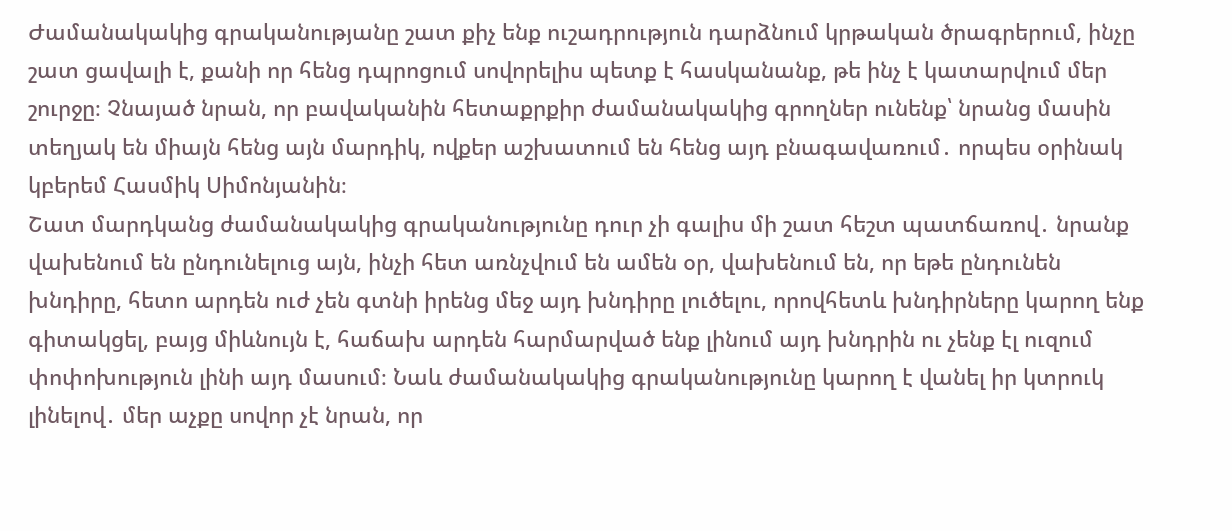Ժամանակակից գրականությանը շատ քիչ ենք ուշադրություն դարձնում կրթական ծրագրերում, ինչը շատ ցավալի է, քանի որ հենց դպրոցում սովորելիս պետք է հասկանանք, թե ինչ է կատարվում մեր շուրջը։ Չնայած նրան, որ բավականին հետաքրքիր ժամանակակից գրողներ ունենք՝ նրանց մասին տեղյակ են միայն հենց այն մարդիկ, ովքեր աշխատում են հենց այդ բնագավառում․ որպես օրինակ կբերեմ Հասմիկ Սիմոնյանին։
Շատ մարդկանց ժամանակակից գրականությունը դուր չի գալիս մի շատ հեշտ պատճառով․ նրանք վախենում են ընդունելուց այն, ինչի հետ առնչվում են ամեն օր, վախենում են, որ եթե ընդունեն խնդիրը, հետո արդեն ուժ չեն գտնի իրենց մեջ այդ խնդիրը լուծելու, որովհետև խնդիրները կարող ենք գիտակցել, բայց միևնույն է, հաճախ արդեն հարմարված ենք լինում այդ խնդրին ու չենք էլ ուզում փոփոխություն լինի այդ մասում։ Նաև ժամանակակից գրականությունը կարող է վանել իր կտրուկ լինելով․ մեր աչքը սովոր չէ նրան, որ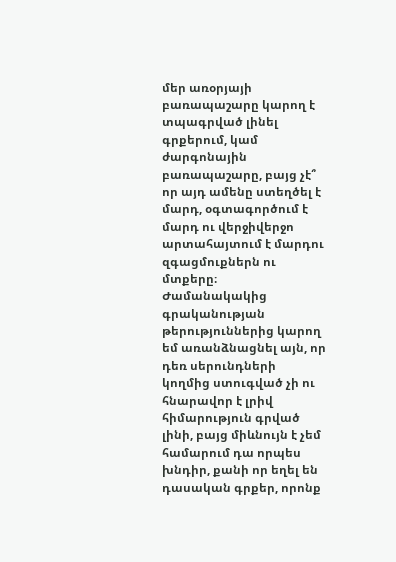մեր առօրյայի բառապաշարը կարող է տպագրված լինել գրքերում, կամ ժարգոնային բառապաշարը, բայց չէ՞ որ այդ ամենը ստեղծել է մարդ, օգտագործում է մարդ ու վերջիվերջո արտահայտում է մարդու զգացմուքներն ու մտքերը։
Ժամանակակից գրականության թերություններից կարող եմ առանձնացնել այն, որ դեռ սերունդների կողմից ստուգված չի ու հնարավոր է լրիվ հիմարություն գրված լինի, բայց միևնույն է չեմ համարում դա որպես խնդիր, քանի որ եղել են դասական գրքեր, որոնք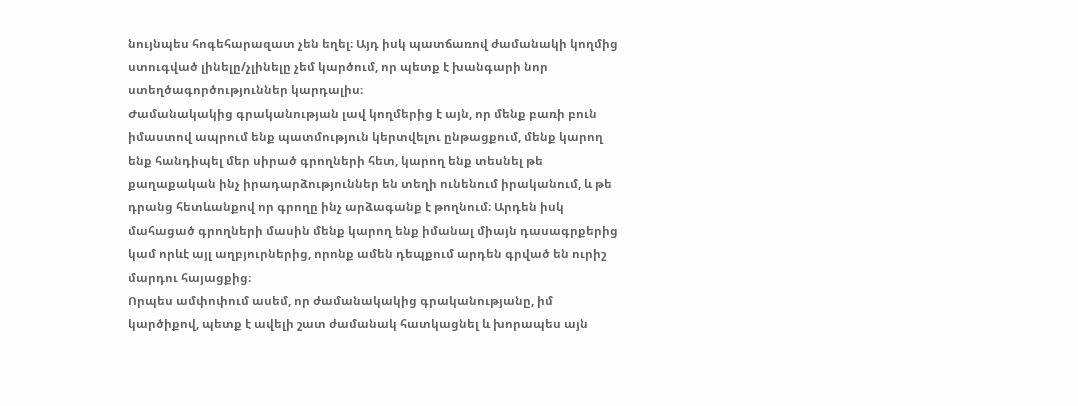նույնպես հոգեհարազատ չեն եղել։ Այդ իսկ պատճառով ժամանակի կողմից ստուգված լինելը/չլինելը չեմ կարծում, որ պետք է խանգարի նոր ստեղծագործություններ կարդալիս։
Ժամանակակից գրականության լավ կողմերից է այն, որ մենք բառի բուն իմաստով ապրում ենք պատմություն կերտվելու ընթացքում, մենք կարող ենք հանդիպել մեր սիրած գրողների հետ, կարող ենք տեսնել թե քաղաքական ինչ իրադարձություններ են տեղի ունենում իրականում, և թե դրանց հետևանքով որ գրողը ինչ արձագանք է թողնում։ Արդեն իսկ մահացած գրողների մասին մենք կարող ենք իմանալ միայն դասագրքերից կամ որևէ այլ աղբյուրներից, որոնք ամեն դեպքում արդեն գրված են ուրիշ մարդու հայացքից։
Որպես ամփոփում ասեմ, որ ժամանակակից գրականությանը, իմ կարծիքով, պետք է ավելի շատ ժամանակ հատկացնել և խորապես այն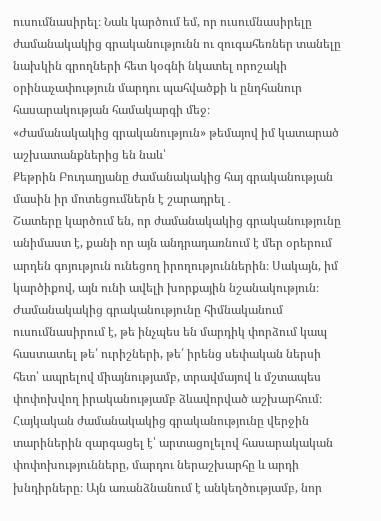ուսումնասիրել։ Նաև կարծում եմ, որ ուսումնասիրելը ժամանակակից գրականությունն ու զուգահեռներ տանելը նախկին գրողների հետ կօգնի նկատել որոշակի օրինաչափություն մարդու պահվածքի և ընդհանուր հասարակության համակարգի մեջ։
«Ժամանակակից գրականություն» թեմայով իմ կատարած աշխատանքներից են նաև՝
Քեթրին Բուդաղյանը ժամանակակից հայ գրականության մասին իր մոտեցումներն է շարադրել․
Շատերը կարծում են, որ ժամանակակից գրականությունը անիմաստ է, քանի որ այն անդրադառնում է մեր օրերում արդեն գոյություն ունեցող իրողություններին։ Սակայն, իմ կարծիքով, այն ունի ավելի խորքային նշանակություն։ Ժամանակակից գրականությունը հիմնականում ուսումնասիրում է, թե ինչպես են մարդիկ փորձում կապ հաստատել թե՛ ուրիշների, թե՛ իրենց սեփական ներսի հետ՝ ապրելով միայնությամբ, տրավմայով և մշտապես փոփոխվող իրականությամբ ձևավորված աշխարհում։
Հայկական ժամանակակից գրականությունը վերջին տարիներին զարգացել է՝ արտացոլելով հասարակական փոփոխությունները, մարդու ներաշխարհը և արդի խնդիրները։ Այն առանձնանում է անկեղծությամբ, նոր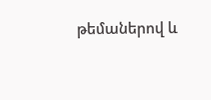թեմաներով և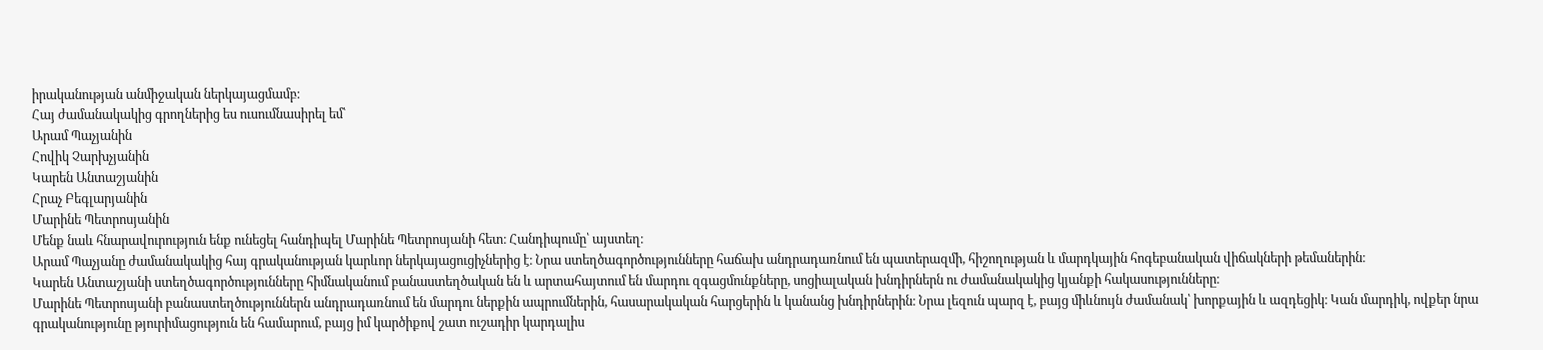իրականության անմիջական ներկայացմամբ։
Հայ ժամանակակից գրողներից ես ուսումնասիրել եմ՝
Արամ Պաչյանին
Հովիկ Չարխչյանին
Կարեն Անտաշյանին
Հրաչ Բեգլարյանին
Մարինե Պետրոսյանին
Մենք նաև հնարավուրություն ենք ունեցել հանդիպել Մարինե Պետրոսյանի հետ։ Հանդիպումը՝ այստեղ։
Արամ Պաչյանը ժամանակակից հայ գրականության կարևոր ներկայացուցիչներից է։ Նրա ստեղծագործությունները հաճախ անդրադառնում են պատերազմի, հիշողության և մարդկային հոգեբանական վիճակների թեմաներին։
Կարեն Անտաշյանի ստեղծագործությունները հիմնականում բանաստեղծական են և արտահայտում են մարդու զգացմունքները, սոցիալական խնդիրներն ու ժամանակակից կյանքի հակասությունները։
Մարինե Պետրոսյանի բանաստեղծություններն անդրադառնում են մարդու ներքին ապրումներին, հասարակական հարցերին և կանանց խնդիրներին։ Նրա լեզուն պարզ է, բայց միևնույն ժամանակ՝ խորքային և ազդեցիկ։ Կան մարդիկ, ովքեր նրա գրականությունը թյուրիմացություն են համարում, բայց իմ կարծիքով շատ ուշադիր կարդալիս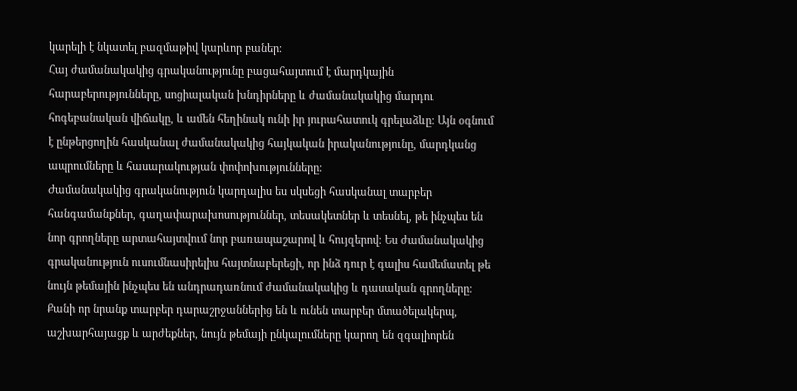կարելի է նկատել բազմաթիվ կարևոր բաներ։
Հայ ժամանակակից գրականությունը բացահայտում է մարդկային հարաբերությունները, սոցիալական խնդիրները և ժամանակակից մարդու հոգեբանական վիճակը, և ամեն հեղինակ ունի իր յուրահատուկ գրելաձևը։ Այն օգնում է ընթերցողին հասկանալ ժամանակակից հայկական իրականությունը, մարդկանց ապրումները և հասարակության փոփոխությունները։
Ժամանակակից գրականություն կարդալիս ես սկսեցի հասկանալ տարբեր հանգամանքներ, գաղափարախոսություններ, տեսակետներ և տեսնել, թե ինչպես են նոր գրողները արտահայտվում նոր բառապաշարով և հույզերով։ Ես ժամանակակից գրականություն ուսումնասիրելիս հայտնաբերեցի, որ ինձ դուր է գալիս համեմատել թե նույն թեմային ինչպես են անդրադառնում ժամանակակից և դասական գրողները։ Քանի որ նրանք տարբեր դարաշրջաններից են և ունեն տարբեր մտածելակերպ, աշխարհայացք և արժեքներ, նույն թեմայի ընկալումները կարող են զգալիորեն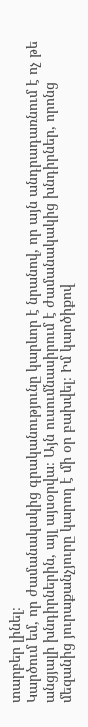տարբեր լինել։
Կարծում եմ, որ ժամանակակից գրականությունը կարևոր է նրանով, որ այն անդրադառնում է ոչ թե անցյալի խնդիրներին, այլ այսօրվա։ Այն ուսումնասիրում է ժամանակակից խնդիրներ, որոնց մեզանից յուրաքանչյուրը կարող է մի օր բախվել։ Իմ կարծիքով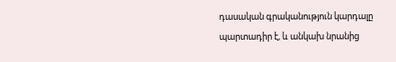դասական գրականություն կարդալը պարտադիր է, և անկախ նրանից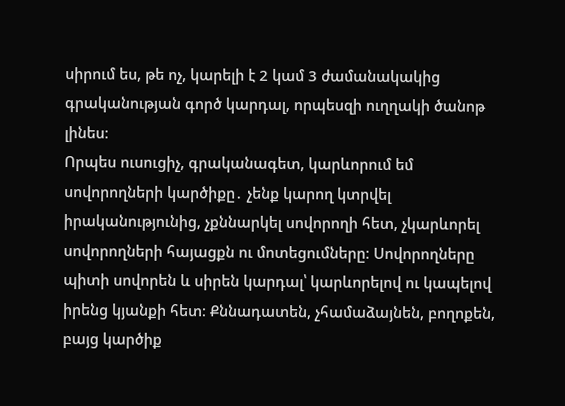սիրում ես, թե ոչ, կարելի է 2 կամ 3 ժամանակակից գրականության գործ կարդալ, որպեսզի ուղղակի ծանոթ լինես։
Որպես ուսուցիչ, գրականագետ, կարևորում եմ սովորողների կարծիքը․ չենք կարող կտրվել իրականությունից, չքննարկել սովորողի հետ, չկարևորել սովորողների հայացքն ու մոտեցումները։ Սովորողները պիտի սովորեն և սիրեն կարդալ՝ կարևորելով ու կապելով իրենց կյանքի հետ։ Քննադատեն, չհամաձայնեն, բողոքեն, բայց կարծիք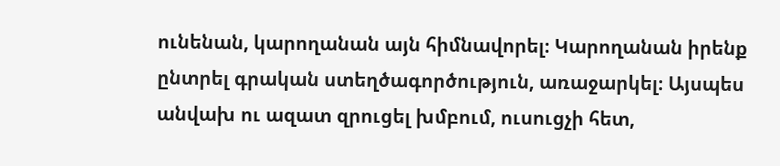ունենան, կարողանան այն հիմնավորել։ Կարողանան իրենք ընտրել գրական ստեղծագործություն, առաջարկել։ Այսպես անվախ ու ազատ զրուցել խմբում, ուսուցչի հետ,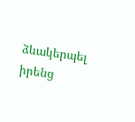ձևակերպել իրենց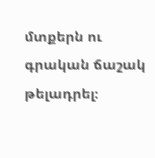մտքերն ու գրական ճաշակ թելադրել։